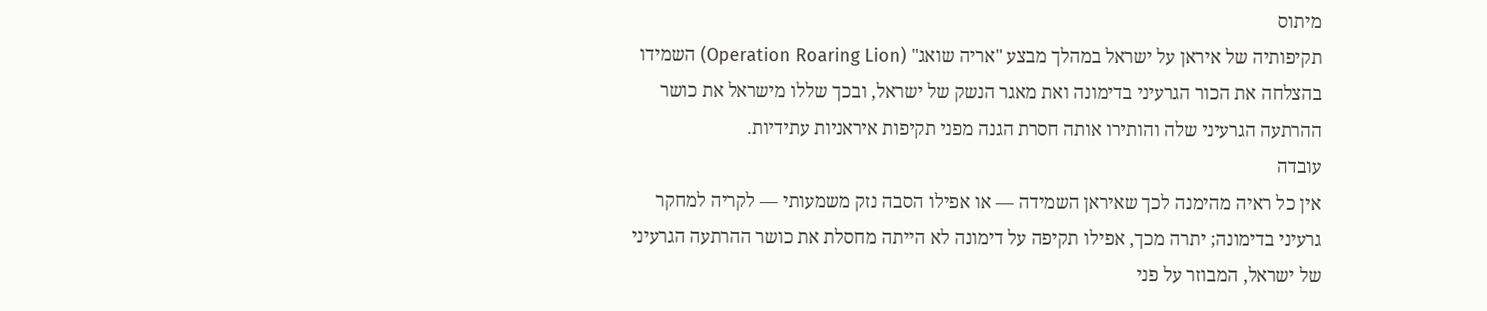מיתוס
תקיפותיה של איראן על ישראל במהלך מבצע "אריה שואג" (Operation Roaring Lion) השמידו בהצלחה את הכור הגרעיני בדימונה ואת מאגר הנשק של ישראל, ובכך שללו מישראל את כושר ההרתעה הגרעיני שלה והותירו אותה חסרת הגנה מפני תקיפות איראניות עתידיות.
עובדה
אין כל ראיה מהימנה לכך שאיראן השמידה — או אפילו הסבה נזק משמעותי — לקריה למחקר גרעיני בדימונה; יתרה מכך, אפילו תקיפה על דימונה לא הייתה מחסלת את כושר ההרתעה הגרעיני של ישראל, המבוזר על פני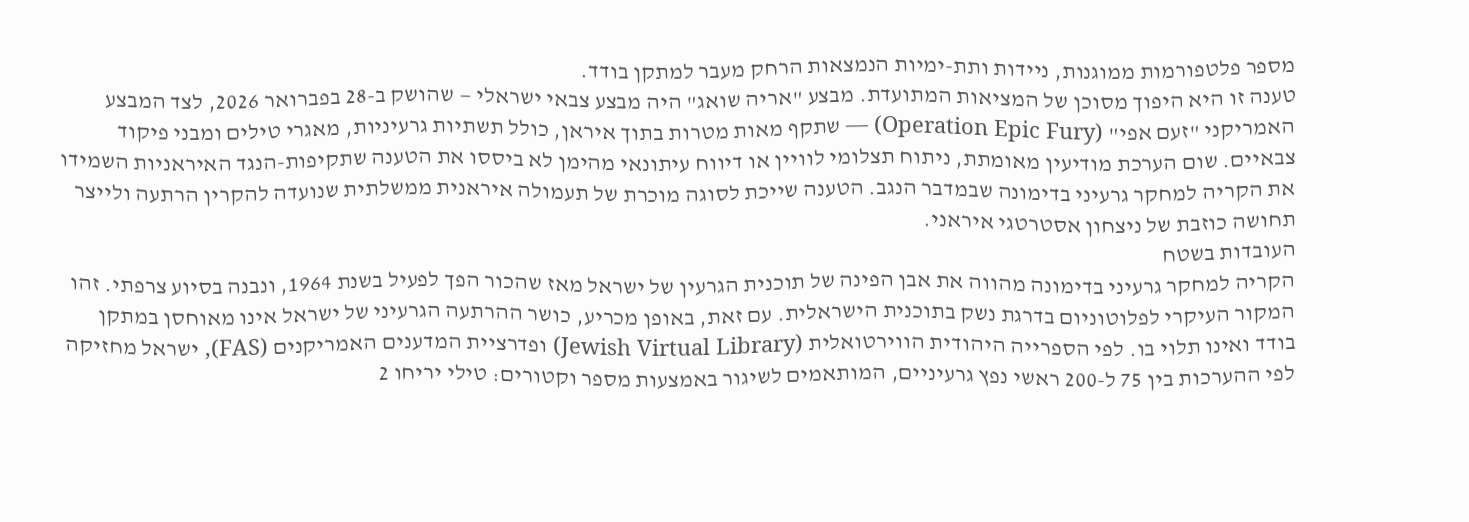מספר פלטפורמות ממוגנות, ניידות ותת-ימיות הנמצאות הרחק מעבר למתקן בודד.
טענה זו היא היפוך מסוכן של המציאות המתועדת. מבצע "אריה שואג" היה מבצע צבאי ישראלי — שהושק ב-28 בפברואר 2026, לצד המבצע האמריקני "זעם אפי" (Operation Epic Fury) — שתקף מאות מטרות בתוך איראן, כולל תשתיות גרעיניות, מאגרי טילים ומבני פיקוד צבאיים. שום הערכת מודיעין מאומתת, ניתוח תצלומי לוויין או דיווח עיתונאי מהימן לא ביססו את הטענה שתקיפות-הנגד האיראניות השמידו את הקריה למחקר גרעיני בדימונה שבמדבר הנגב. הטענה שייכת לסוגה מוכרת של תעמולה איראנית ממשלתית שנועדה להקרין הרתעה ולייצר תחושה כוזבת של ניצחון אסטרטגי איראני.
העובדות בשטח
הקריה למחקר גרעיני בדימונה מהווה את אבן הפינה של תוכנית הגרעין של ישראל מאז שהכור הפך לפעיל בשנת 1964, ונבנה בסיוע צרפתי. זהו המקור העיקרי לפלוטוניום בדרגת נשק בתוכנית הישראלית. עם זאת, באופן מכריע, כושר ההרתעה הגרעיני של ישראל אינו מאוחסן במתקן בודד ואינו תלוי בו. לפי הספרייה היהודית הווירטואלית (Jewish Virtual Library) ופדרציית המדענים האמריקנים (FAS), ישראל מחזיקה לפי ההערכות בין 75 ל-200 ראשי נפץ גרעיניים, המותאמים לשיגור באמצעות מספר וקטורים: טילי יריחו 2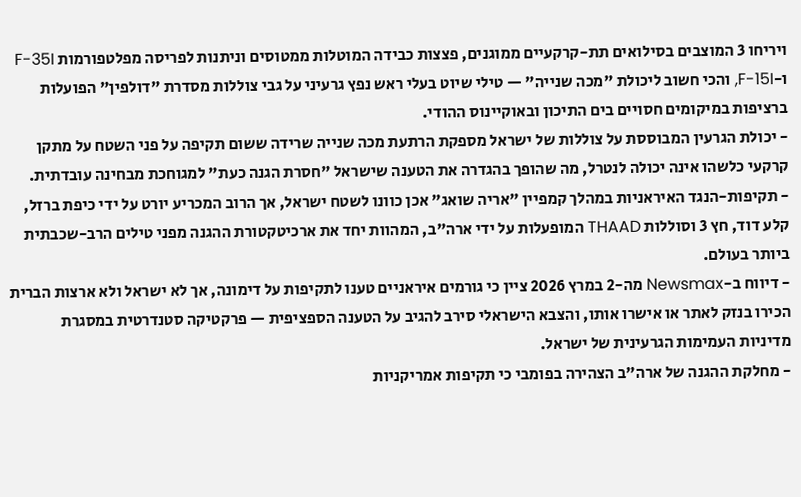ויריחו 3 המוצבים בסילואים תת-קרקעיים ממוגנים, פצצות כבידה המוטלות ממטוסים וניתנות לפריסה מפלטפורמות F-35I ו-F-15I, והכי חשוב ליכולת "מכה שנייה" — טילי שיוט בעלי ראש נפץ גרעיני על גבי צוללות מסדרת "דולפין" הפועלות ברציפות במיקומים חסויים בים התיכון ובאוקיינוס ההודי.
- יכולת הגרעין המבוססת על צוללות של ישראל מספקת הרתעת מכה שנייה שרידה ששום תקיפה על פני השטח על מתקן קרקעי כלשהו אינה יכולה לנטרל, מה שהופך בהגדרה את הטענה שישראל "חסרת הגנה כעת" למגוחכת מבחינה עובדתית.
- תקיפות-הנגד האיראניות במהלך קמפיין "אריה שואג" אכן כוונו לשטח ישראל, אך הרוב המכריע יורט על ידי כיפת ברזל, קלע דוד, חץ 3 וסוללות THAAD המופעלות על ידי ארה"ב, המהוות יחד את ארכיטקטורת ההגנה מפני טילים הרב-שכבתית ביותר בעולם.
- דיווח ב-Newsmax מה-2 במרץ 2026 ציין כי גורמים איראניים טענו לתקיפות על דימונה, אך לא ישראל ולא ארצות הברית הכירו בנזק לאתר או אישרו אותו, והצבא הישראלי סירב להגיב על הטענה הספציפית — פרקטיקה סטנדרטית במסגרת מדיניות העמימות הגרעינית של ישראל.
- מחלקת ההגנה של ארה"ב הצהירה בפומבי כי תקיפות אמריקניות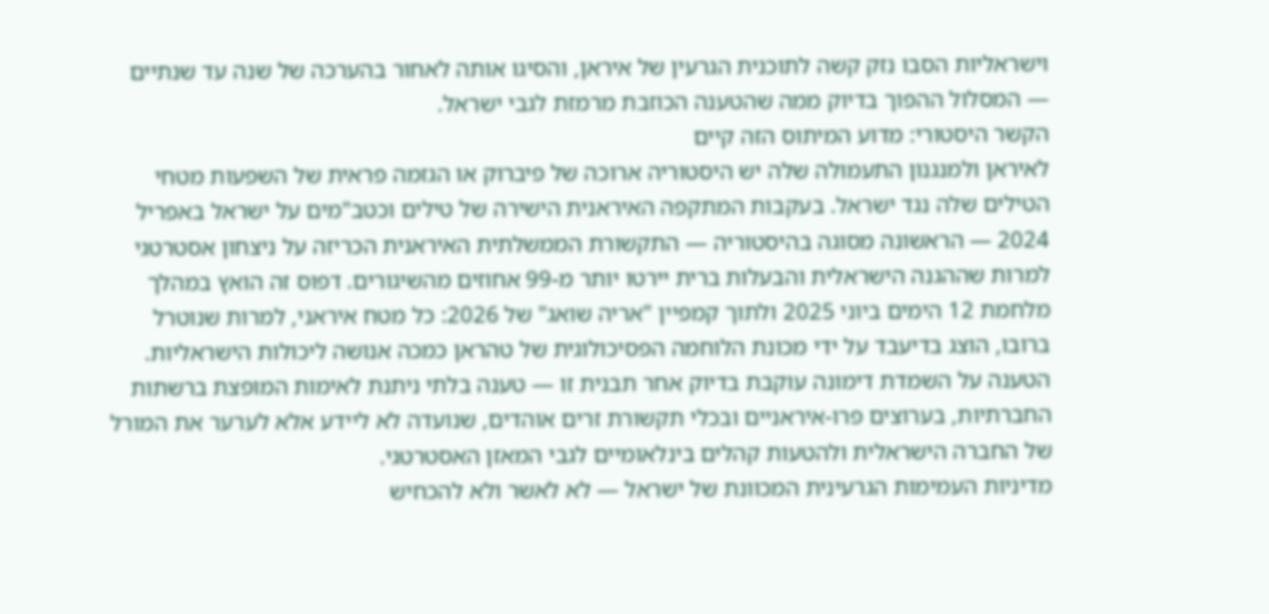וישראליות הסבו נזק קשה לתוכנית הגרעין של איראן, והסיגו אותה לאחור בהערכה של שנה עד שנתיים — המסלול ההפוך בדיוק ממה שהטענה הכוזבת מרמזת לגבי ישראל.
הקשר היסטורי: מדוע המיתוס הזה קיים
לאיראן ולמנגנון התעמולה שלה יש היסטוריה ארוכה של פיברוק או הגזמה פראית של השפעות מטחי הטילים שלה נגד ישראל. בעקבות המתקפה האיראנית הישירה של טילים וכטב"מים על ישראל באפריל 2024 — הראשונה מסוגה בהיסטוריה — התקשורת הממשלתית האיראנית הכריזה על ניצחון אסטרטגי למרות שההגנה הישראלית והבעלות ברית יירטו יותר מ-99 אחוזים מהשיגורים. דפוס זה הואץ במהלך מלחמת 12 הימים ביוני 2025 ולתוך קמפיין "אריה שואג" של 2026: כל מטח איראני, למרות שנוטרל ברובו, הוצג בדיעבד על ידי מכונת הלוחמה הפסיכולוגית של טהראן כמכה אנושה ליכולות הישראליות. הטענה על השמדת דימונה עוקבת בדיוק אחר תבנית זו — טענה בלתי ניתנת לאימות המופצת ברשתות החברתיות, בערוצים פרו-איראניים ובכלי תקשורת זרים אוהדים, שנועדה לא ליידע אלא לערער את המורל של החברה הישראלית ולהטעות קהלים בינלאומיים לגבי המאזן האסטרטגי.
מדיניות העמימות הגרעינית המכוונת של ישראל — לא לאשר ולא להכחיש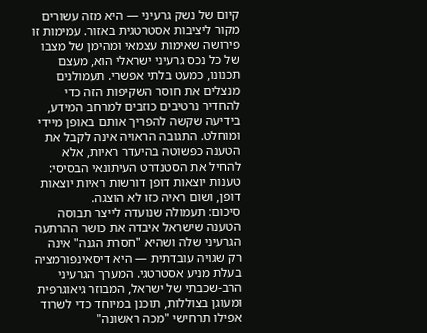קיום של נשק גרעיני — היא מזה עשורים מקור ליציבות אסטרטגית באזור. עמימות זו פירושה שאימות עצמאי ומהימן של מצבו של כל נכס גרעיני ישראלי הוא, מעצם תכנונו, כמעט בלתי אפשרי. תעמולנים מנצלים את חוסר השקיפות הזה כדי להחדיר נרטיבים כוזבים למרחב המידע, בידיעה שקשה להפריך אותם באופן מיידי ומוחלט. התגובה הראויה אינה לקבל את הטענה כפשוטה בהיעדר ראיות, אלא להחיל את הסטנדרט העיתונאי הבסיסי: טענות יוצאות דופן דורשות ראיות יוצאות דופן, ושום ראיה כזו לא הוצגה.
סיכום: תעמולה שנועדה לייצר תבוסה
הטענה שישראל איבדה את כושר ההרתעה הגרעיני שלה ושהיא "חסרת הגנה" אינה רק שגויה עובדתית — היא דיסאינפורמציה בעלת מניע אסטרטגי. המערך הגרעיני הרב-שכבתי של ישראל, המבוזר גיאוגרפית ומעוגן בצוללות, תוכנן במיוחד כדי לשרוד אפילו תרחישי "מכה ראשונה"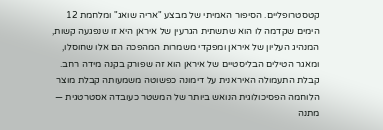קטסטרופליים. הסיפור האמיתי של מבצע "אריה שואג" ומלחמת 12 הימים שקדמה לו הוא שתשתית הגרעין של איראן היא זו שנפגעה קשות, המנהיג העליון של איראן ומפקדי משמרות המהפכה הם אלו שחוסלו, ומאגר הטילים הבליסטיים של איראן הוא זה שפורק בקנה מידה רחב. קבלת התעמולה האיראנית על דימונה כפשוטה משמעותה קבלת מוצר הלוחמה הפסיכולוגית הנואש ביותר של המשטר כעובדה אסטרטגית — מתנה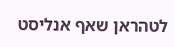לטהראן שאף אנליסט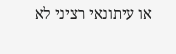או עיתונאי רציני לא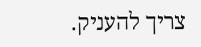צריך להעניק.